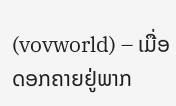(vovworld) – ເມື່ອດອກຄາຍຢູ່ພາກ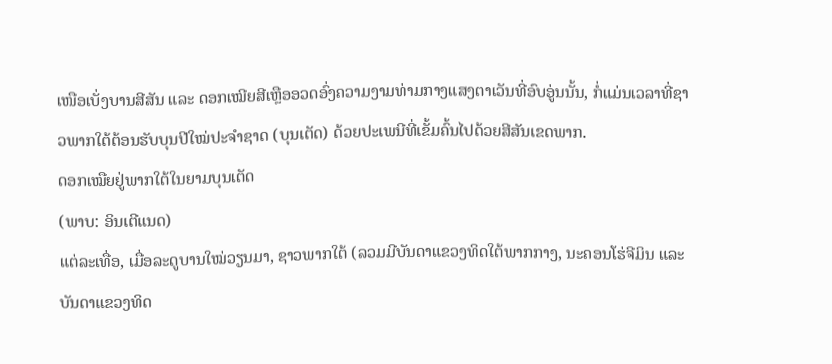ເໜືອເບັ່ງບານສີສັນ ແລະ ດອກເໝີຍສີເຫຼືອອວດອົ່ງຄວາມງາມທ່າມກາງແສງຕາເວັນທີ່ອົບອູ່ນນັ້ນ, ກໍ່ແມ່ນເວລາທີ່ຊາວພາກໃຕ້ຕ້ອນຮັບບຸນປີໃໝ່ປະຈຳຊາດ (ບຸນເຕັດ) ດ້ວຍປະເພນີທີ່ເຂັ້ມຄົ້ນໄປດ້ວຍສີສັນເຂດພາກ.
ດອກເໝືຍຢູ່ພາກໃຕ້ໃນຍາມບຸນເຕັດ
(ພາບ: ອິນເຕີແນດ)
ແຕ່ລະເທື່ອ, ເມື່ອລະດູບານໃໝ່ວຽນມາ, ຊາວພາກໃຕ້ (ລວມມີບັນດາແຂວງທິດໃຕ້ພາກກາງ, ນະຄອນໂຮ່ຈີມິນ ແລະ ບັນດາແຂວງທິດ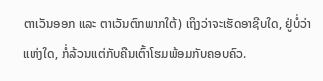ຕາເວັນອອກ ແລະ ຕາເວັນຕົກພາກໃຕ້) ເຖິງວ່າຈະເຮັດອາຊີບໃດ, ຢູ່ບໍ່ວ່າແຫ່ງໃດ, ກໍ່ລ້ວນແຕ່ກັບຄືນເຕົ້າໂຮມພ້ອມກັບຄອບຄົວ.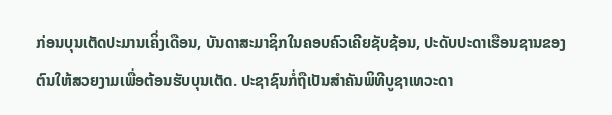ກ່ອນບຸນເຕັດປະມານເຄິ່ງເດືອນ, ບັນດາສະມາຊິກໃນຄອບຄົວເຄີຍຊັບຊ້ອນ, ປະດັບປະດາເຮືອນຊານຂອງຕົນໃຫ້ສວຍງາມເພື່ອຕ້ອນຮັບບຸນເຕັດ. ປະຊາຊົນກໍ່ຖືເປັນສຳຄັນພິທີບູຊາເທວະດາ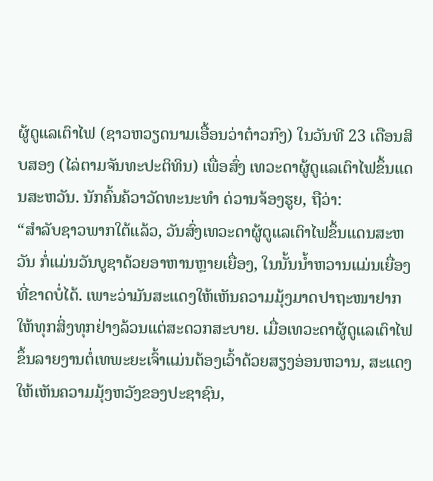ຜູ້ດູແລເຕົາໄຟ (ຊາວຫວຽດນາມເອື້ອນວ່າຕ໋າວກົງ) ໃນວັນທີ 23 ເດືອນສິບສອງ (ໄລ່ຕາມຈັນທະປະຕິທິນ) ເພື່ອສົ່ງ ເທວະດາຜູ້ດູແລເຕົາໄຟຂຶ້ນແດນສະຫວັນ. ນັກຄົ້ນຄ້ວາວັດທະນະທຳ ດ່ວານຈ້ອງຮູຍ, ຖືວ່າ:
“ສຳລັບຊາວພາກໃຕ້ແລ້ວ, ວັນສົ່ງເທວະດາຜູ້ດູແລເຕົາໄຟຂຶ້ນແດນສະຫວັນ ກໍ່ແມ່ນວັນບູຊາດ້ວຍອາຫານຫຼາຍເຍື່ອງ, ໃນນັ້ນນ້ຳຫວານແມ່ນເຍື່ອງທີ່ຂາດບໍ່ໄດ້. ເພາະວ່າມັນສະແດງໃຫ້ເຫັນຄວາມມຸ້ງມາດປາຖະໜາຢາກໃຫ້ທຸກສິ່ງທຸກຢ່າງລ້ວນແຕ່ສະດວກສະບາຍ. ເມື່ອເທວະດາຜູ້ດູແລເຕົາໄຟຂຶ້ນລາຍງານຕໍ່ເທພະຍະເຈົ້າແມ່ນຕ້ອງເວົ້າດ້ວຍສຽງອ່ອນຫວານ, ສະແດງໃຫ້ເຫັນຄວາມມຸ້ງຫວັງຂອງປະຊາຊົນ,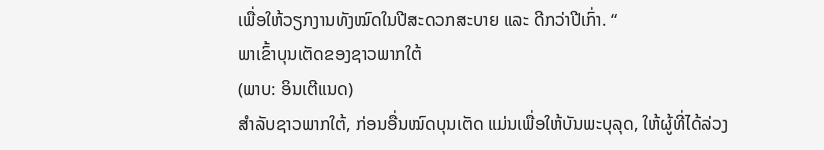ເພື່ອໃຫ້ວຽກງານທັງໝົດໃນປີສະດວກສະບາຍ ແລະ ດີກວ່າປີເກົ່າ. “
ພາເຂົ້າບຸນເຕັດຂອງຊາວພາກໃຕ້
(ພາບ: ອິນເຕີແນດ)
ສຳລັບຊາວພາກໃຕ້, ກ່ອນອື່ນໝົດບຸນເຕັດ ແມ່ນເພື່ອໃຫ້ບັນພະບຸລຸດ, ໃຫ້ຜູ້ທີ່ໄດ້ລ່ວງ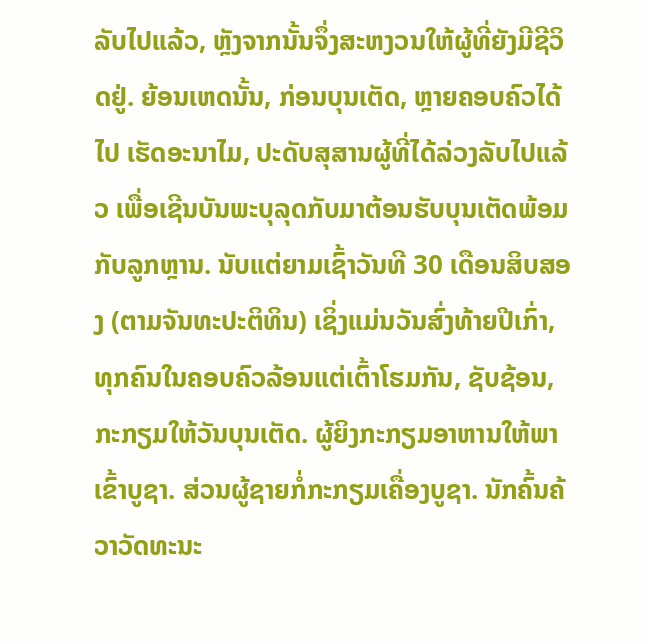ລັບໄປແລ້ວ, ຫຼັງຈາກນັ້ນຈຶ່ງສະຫງວນໃຫ້ຜູ້ທີ່ຍັງມີຊີວິດຢູ່. ຍ້ອນເຫດນັ້ນ, ກ່ອນບຸນເຕັດ, ຫຼາຍຄອບຄົວໄດ້ໄປ ເຮັດອະນາໄມ, ປະດັບສຸສານຜູ້ທີ່ໄດ້ລ່ວງລັບໄປແລ້ວ ເພື່ອເຊີນບັນພະບຸລຸດກັບມາຕ້ອນຮັບບຸນເຕັດພ້ອມກັບລູກຫຼານ. ນັບແຕ່ຍາມເຊົ້າວັນທີ 30 ເດືອນສິບສອງ (ຕາມຈັນທະປະຕິທິນ) ເຊິ່ງແມ່ນວັນສົ່ງທ້າຍປີເກົ່າ, ທຸກຄົນໃນຄອບຄົວລ້ອນແຕ່ເຕົ້າໂຮມກັນ, ຊັບຊ້ອນ, ກະກຽມໃຫ້ວັນບຸນເຕັດ. ຜູ້ຍິງກະກຽມອາຫານໃຫ້ພາເຂົ້າບູຊາ. ສ່ວນຜູ້ຊາຍກໍ່ກະກຽມເຄື່ອງບູຊາ. ນັກຄົ້ນຄ້ວາວັດທະນະ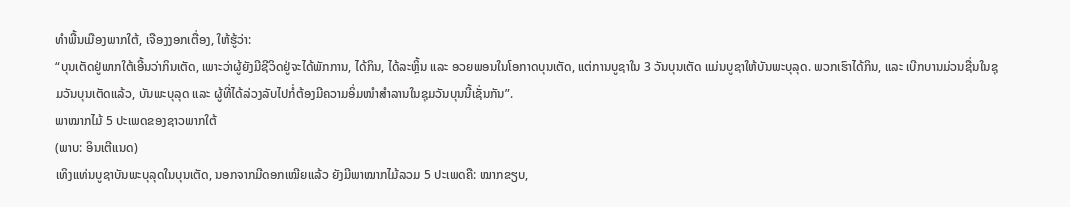ທຳພື້ນເມືອງພາກໃຕ້, ເຈືອງງອກເຕື່ອງ, ໃຫ້ຮູ້ວ່າ:
“ບຸນເຕັດຢູ່ພາກໃຕ້ເອີ້ນວ່າກິນເຕັດ, ເພາະວ່າຜູ້ຍັງມີຊີວິດຢູ່ຈະໄດ້ພັກການ, ໄດ້ກິນ, ໄດ້ລະຫຼິ້ນ ແລະ ອວຍພອນໃນໂອກາດບຸນເຕັດ, ແຕ່ການບູຊາໃນ 3 ວັນບຸນເຕັດ ແມ່ນບູຊາໃຫ້ບັນພະບຸລຸດ. ພວກເຮົາໄດ້ກິນ, ແລະ ເບີກບານມ່ວນຊື່ນໃນຊຸມວັນບຸນເຕັດແລ້ວ, ບັນພະບຸລຸດ ແລະ ຜູ້ທີ່ໄດ້ລ່ວງລັບໄປກໍ່ຕ້ອງມີຄວາມອິ່ມໜຳສຳລານໃນຊຸມວັນບຸນນີ້ເຊັ່ນກັນ”.
ພາໝາກໄມ້ 5 ປະເພດຂອງຊາວພາກໃຕ້
(ພາບ: ອິນເຕີແນດ)
ເທິງແທ່ນບູຊາບັນພະບຸລຸດໃນບຸນເຕັດ, ນອກຈາກມີດອກເໝີຍແລ້ວ ຍັງມີພາໝາກໄມ້ລວມ 5 ປະເພດຄື: ໝາກຂຽບ,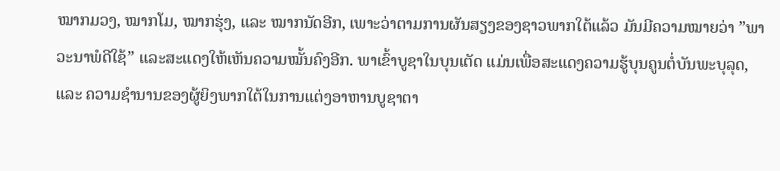ໝາກມວງ, ໝາກໂມ, ໝາກຮຸ່ງ, ແລະ ໝາກນັດອີກ, ເພາະວ່າຕາມການຜັນສຽງຂອງຊາວພາກໃຕ້ແລ້ວ ມັນມີຄວາມໝາຍວ່າ ”ພາວະນາພໍດີໃຊ້” ແລະສະແດງໃຫ້ເຫັນຄວາມໝັ້ນຄົງອີກ. ພາເຂົ້າບູຊາໃນບຸນເຕັດ ແມ່ນເພື່ອສະແດງຄວາມຮູ້ບຸນຄູນຕໍ່ບັນພະບຸລຸດ, ແລະ ຄວາມຊຳນານຂອງຜູ້ຍິງພາກໃຕ້ໃນການແຕ່ງອາຫານບູຊາຕາ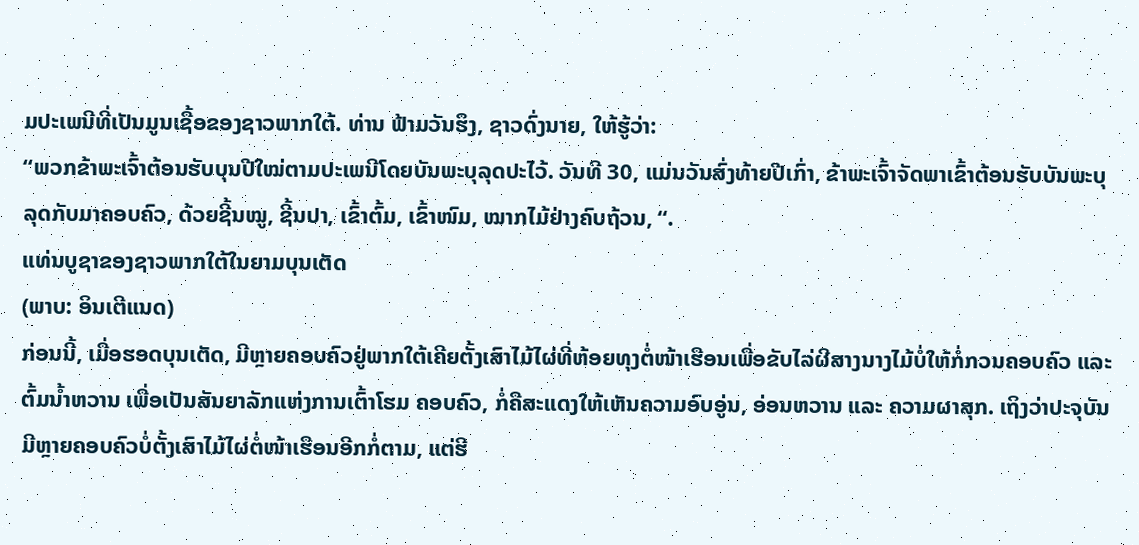ມປະເພນີທີ່ເປັນມູນເຊື້ອຂອງຊາວພາກໃຕ້. ທ່ານ ຟ້າມວັນຮຶງ, ຊາວດົ່ງນາຍ, ໃຫ້ຮູ້ວ່າ:
“ພວກຂ້າພະເຈົ້າຕ້ອນຮັບບຸນປີໃໝ່ຕາມປະເພນີໂດຍບັນພະບຸລຸດປະໄວ້. ວັນທີ 30, ແມ່ນວັນສົ່ງທ້າຍປີເກົ່າ, ຂ້າພະເຈົ້າຈັດພາເຂົ້າຕ້ອນຮັບບັນພະບຸລຸດກັບມາຄອບຄົວ, ດ້ວຍຊີ້ນໝູ, ຊີ້ນປາ, ເຂົ້າຕົ້ມ, ເຂົ້າໜົມ, ໝາກໄມ້ຢ່າງຄົບຖ້ວນ, “.
ແທ່ນບູຊາຂອງຊາວພາກໃຕ້ໃນຍາມບຸນເຕັດ
(ພາບ: ອິນເຕີແນດ)
ກ່ອນນີ້, ເມື່ອຮອດບຸນເຕັດ, ມີຫຼາຍຄອບຄົວຢູ່ພາກໃຕ້ເຄີຍຕັ້ງເສົາໄມ້ໄຜ່ທີ່ຫ້ອຍທຸງຕໍ່ໜ້າເຮືອນເພື່ອຂັບໄລ່ຜີສາງນາງໄມ້ບໍ່ໃຫ້ກໍ່ກວນຄອບຄົວ ແລະ ຕົ້ມນ້ຳຫວານ ເພື່ອເປັນສັນຍາລັກແຫ່ງການເຕົ້າໂຮມ ຄອບຄົວ, ກໍ່ຄືສະແດງໃຫ້ເຫັນຄວາມອົບອູ່ນ, ອ່ອນຫວານ ແລະ ຄວາມຜາສຸກ. ເຖິງວ່າປະຈຸບັນມີຫຼາຍຄອບຄົວບໍ່ຕັ້ງເສົາໄມ້ໄຜ່ຕໍ່ໜ້າເຮືອນອີກກໍ່ຕາມ, ແຕ່ຮີ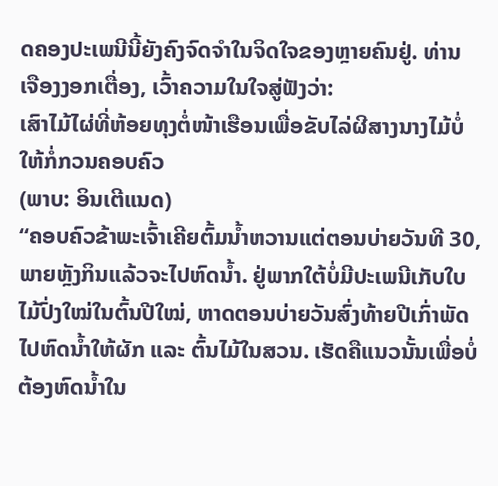ດຄອງປະເພນີນີ້ຍັງຄົງຈົດຈຳໃນຈິດໃຈຂອງຫຼາຍຄົນຢູ່. ທ່ານ ເຈືອງງອກເຕື່ອງ, ເວົ້າຄວາມໃນໃຈສູ່ຟັງວ່າ:
ເສົາໄມ້ໄຜ່ທີ່ຫ້ອຍທຸງຕໍ່ໜ້າເຮືອນເພື່ອຂັບໄລ່ຜີສາງນາງໄມ້ບໍ່ໃຫ້ກໍ່ກວນຄອບຄົວ
(ພາບ: ອິນເຕີແນດ)
“ຄອບຄົວຂ້າພະເຈົ້າເຄີຍຕົ້ມນ້ຳຫວານແຕ່ຕອນບ່າຍວັນທີ 30, ພາຍຫຼັງກິນແລ້ວຈະໄປຫົດນ້ຳ. ຢູ່ພາກໃຕ້ບໍ່ມີປະເພນີເກັບໃບໄມ້ປົ່ງໃໝ່ໃນຕົ້ນປີໃໝ່, ຫາດຕອນບ່າຍວັນສົ່ງທ້າຍປີເກົ່າພັດໄປຫົດນ້ຳໃຫ້ຜັກ ແລະ ຕົ້ນໄມ້ໃນສວນ. ເຮັດຄືແນວນັ້ນເພື່ອບໍ່ຕ້ອງຫົດນ້ຳໃນ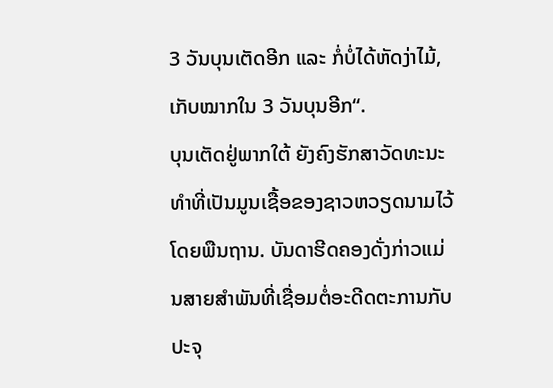3 ວັນບຸນເຕັດອີກ ແລະ ກໍ່ບໍ່ໄດ້ຫັດງ່າໄມ້, ເກັບໝາກໃນ 3 ວັນບຸນອີກ“.
ບຸນເຕັດຢູ່ພາກໃຕ້ ຍັງຄົງຮັກສາວັດທະນະທຳທີ່ເປັນມູນເຊື້ອຂອງຊາວຫວຽດນາມໄວ້ໂດຍພືນຖານ. ບັນດາຮີດຄອງດັ່ງກ່າວແມ່ນສາຍສຳພັນທີ່ເຊື່ອມຕໍ່ອະດີດຕະການກັບປະຈຸ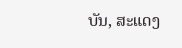ບັນ, ສະແດງ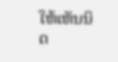ໃຫ້ເຫັນນິດ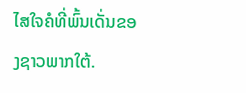ໄສໃຈຄໍທີ່ພົ້ນເດັ່ນຂອງຊາວພາກໃຕ້.